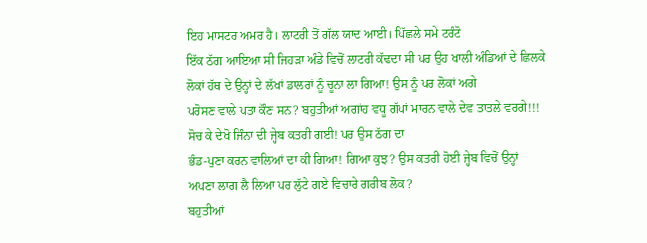ਇਹ ਮਾਸਟਰ ਅਮਰ ਹੈ। ਲਾਟਰੀ ਤੋਂ ਗੱਲ ਯਾਦ ਆਈ। ਪਿੱਛਲੇ ਸਮੇ ਟਰੰਟੋ
ਇੱਕ ਠੱਗ ਆਇਆ ਸੀ ਜਿਹੜਾ ਅੰਡੇ ਵਿਚੋਂ ਲਾਟਰੀ ਕੱਢਦਾ ਸੀ ਪਰ ਉਹ ਖਾਲੀ ਅੰਡਿਆਂ ਦੇ ਛਿਲਕੇ
ਲੋਕਾਂ ਹੱਥ ਦੇ ਉਨ੍ਹਾਂ ਦੇ ਲੱਖਾਂ ਡਾਲਰਾਂ ਨੂੰ ਚੂਨਾ ਲਾ ਗਿਆ! ਉਸ ਨੂੰ ਪਰ ਲੋਕਾਂ ਅਗੇ
ਪਰੋਸਣ ਵਾਲੇ ਪਤਾ ਕੌਣ ਸਨ? ਬਹੁਤੀਆਂ ਅਗਾਂਹ ਵਧੂ ਗੱਪਾਂ ਮਾਰਨ ਵਾਲੇ ਦੇਵ ਤਾਤਲੇ ਵਰਗੇ!!!
ਸੋਚ ਕੇ ਦੇਖੋ ਜਿੰਨਾ ਦੀ ਜ੍ਹੇਬ ਕਤਰੀ ਗਈ! ਪਰ ਉਸ ਠੱਗ ਦਾ
ਭੰਡ-ਪੁਣਾ ਕਰਨ ਵਾਲਿਆਂ ਦਾ ਕੀ ਗਿਆ! ਗਿਆ ਕੁਝ? ਉਸ ਕਤਰੀ ਹੋਈ ਜ੍ਹੇਬ ਵਿਚੋਂ ਉਨ੍ਹਾਂ
ਅਪਣਾ ਲਾਗ ਲੈ ਲਿਆ ਪਰ ਲੁੱਟੇ ਗਏ ਵਿਚਾਰੇ ਗਰੀਬ ਲੋਕ?
ਬਹੁਤੀਆਂ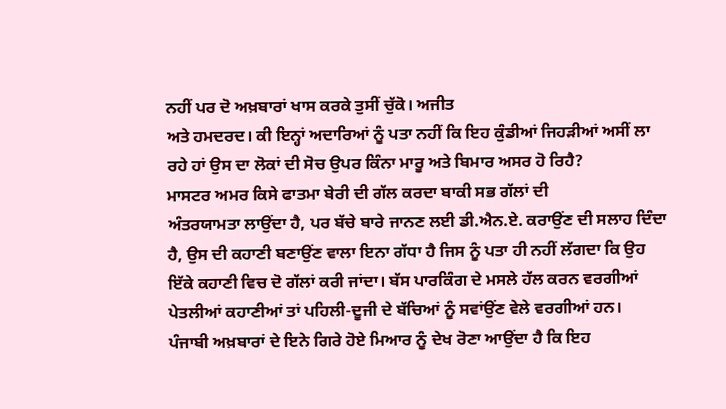ਨਹੀਂ ਪਰ ਦੋ ਅਖ਼ਬਾਰਾਂ ਖਾਸ ਕਰਕੇ ਤੁਸੀਂ ਚੁੱਕੋ। ਅਜੀਤ
ਅਤੇ ਹਮਦਰਦ। ਕੀ ਇਨ੍ਹਾਂ ਅਦਾਰਿਆਂ ਨੂੰ ਪਤਾ ਨਹੀਂ ਕਿ ਇਹ ਕੁੰਡੀਆਂ ਜਿਹੜੀਆਂ ਅਸੀਂ ਲਾ
ਰਹੇ ਹਾਂ ਉਸ ਦਾ ਲੋਕਾਂ ਦੀ ਸੋਚ ਉਪਰ ਕਿੰਨਾ ਮਾਰੂ ਅਤੇ ਬਿਮਾਰ ਅਸਰ ਹੋ ਰਿਹੈ?
ਮਾਸਟਰ ਅਮਰ ਕਿਸੇ ਫਾਤਮਾ ਬੇਰੀ ਦੀ ਗੱਲ ਕਰਦਾ ਬਾਕੀ ਸਭ ਗੱਲਾਂ ਦੀ
ਅੰਤਰਯਾਮਤਾ ਲਾਉਂਦਾ ਹੈ, ਪਰ ਬੱਚੇ ਬਾਰੇ ਜਾਨਣ ਲਈ ਡੀ.ਐਨ.ਏ. ਕਰਾਉਂਣ ਦੀ ਸਲਾਹ ਦਿੰਦਾ
ਹੈ, ਉਸ ਦੀ ਕਹਾਣੀ ਬਣਾਉਂਣ ਵਾਲਾ ਇਨਾ ਗੱਧਾ ਹੈ ਜਿਸ ਨੂੰ ਪਤਾ ਹੀ ਨਹੀਂ ਲੱਗਦਾ ਕਿ ਉਹ
ਇੱਕੇ ਕਹਾਣੀ ਵਿਚ ਦੋ ਗੱਲਾਂ ਕਰੀ ਜਾਂਦਾ। ਬੱਸ ਪਾਰਕਿੰਗ ਦੇ ਮਸਲੇ ਹੱਲ ਕਰਨ ਵਰਗੀਆਂ
ਪੇਤਲੀਆਂ ਕਹਾਣੀਆਂ ਤਾਂ ਪਹਿਲੀ-ਦੂਜੀ ਦੇ ਬੱਚਿਆਂ ਨੂੰ ਸਵਾਂਉਂਣ ਵੇਲੇ ਵਰਗੀਆਂ ਹਨ।
ਪੰਜਾਬੀ ਅਖ਼ਬਾਰਾਂ ਦੇ ਇਨੇ ਗਿਰੇ ਹੋਏ ਮਿਆਰ ਨੂੰ ਦੇਖ ਰੋਣਾ ਆਉਂਦਾ ਹੈ ਕਿ ਇਹ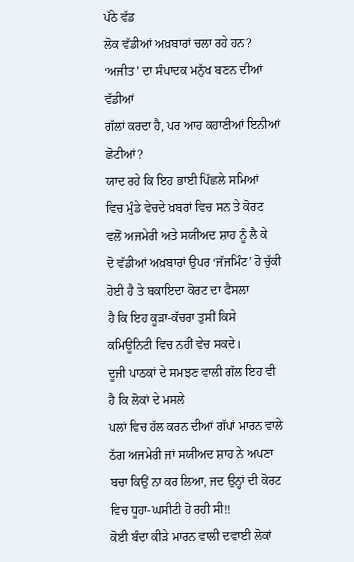ਪੱਠੇ ਵੱਡ
ਲੋਕ ਵੱਡੀਆਂ ਅਖ਼ਬਾਰਾਂ ਚਲਾ ਰਹੇ ਹਨ?
‘ਅਜੀਤ’ ਦਾ ਸੰਪਾਦਕ ਮਨੁੱਖ ਬਣਨ ਦੀਆਂ ਵੱਡੀਆਂ
ਗੱਲਾਂ ਕਰਦਾ ਹੈ, ਪਰ ਆਹ ਕਹਾਣੀਆਂ ਇਨੀਆਂ ਛੋਟੀਆਂ?
ਯਾਦ ਰਹੇ ਕਿ ਇਹ ਭਾਈ ਪਿੱਛਲੇ ਸਮਿਆਂ
ਵਿਚ ਮੁੰਡੇ ਵੇਚਦੇ ਖ਼ਬਰਾਂ ਵਿਚ ਸਨ ਤੇ ਕੋਰਟ ਵਲੋਂ ਅਜਮੇਰੀ ਅਤੇ ਸਯੀਅਦ ਸ਼ਾਹ ਨੂੰ ਲੈ ਕੇ
ਦੋ ਵੱਡੀਆਂ ਅਖ਼ਬਾਰਾਂ ਉਪਰ ‘ਜੱਜਮਿੰਟ’ ਹੋ ਚੁੱਕੀ ਹੋਈ ਹੈ ਤੇ ਬਕਾਇਦਾ ਕੋਰਟ ਦਾ ਫੈਸਲਾ
ਹੈ ਕਿ ਇਹ ਕੂੜਾ-ਕੱਚਰਾ ਤੁਸੀਂ ਕਿਸੇ ਕਮਿਊਨਿਟੀ ਵਿਚ ਨਹੀਂ ਵੇਚ ਸਕਦੇ।
ਦੂਜੀ ਪਾਠਕਾਂ ਦੇ ਸਮਝਣ ਵਾਲੀ ਗੱਲ ਇਹ ਵੀ ਹੈ ਕਿ ਲੋਕਾਂ ਦੇ ਮਸਲੇ
ਪਲਾਂ ਵਿਚ ਹੱਲ ਕਰਨ ਦੀਆਂ ਗੱਪਾਂ ਮਾਰਨ ਵਾਲੇ ਠੱਗ ਅਜਮੇਰੀ ਜਾਂ ਸਯੀਅਦ ਸ਼ਾਹ ਨੇ ਅਪਣਾ
ਬਚਾ ਕਿਉਂ ਨਾ ਕਰ ਲਿਆ, ਜਦ ਉਨ੍ਹਾਂ ਦੀ ਕੋਰਟ ਵਿਚ ਧੂਹਾ-ਘਸੀਟੀ ਹੋ ਰਹੀ ਸੀ!!
ਕੋਈ ਬੰਦਾ ਕੀੜੇ ਮਾਰਨ ਵਾਲੀ ਦਵਾਈ ਲੋਕਾਂ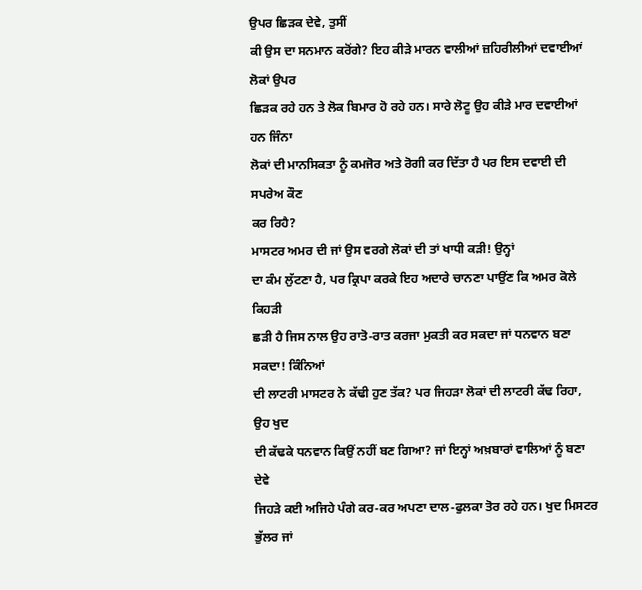ਉਪਰ ਛਿੜਕ ਦੇਵੇ, ਤੁਸੀਂ
ਕੀ ਉਸ ਦਾ ਸਨਮਾਨ ਕਰੋਂਗੇ? ਇਹ ਕੀੜੇ ਮਾਰਨ ਵਾਲੀਆਂ ਜ਼ਹਿਰੀਲੀਆਂ ਦਵਾਈਆਂ ਲੋਕਾਂ ਉਪਰ
ਛਿੜਕ ਰਹੇ ਹਨ ਤੇ ਲੋਕ ਬਿਮਾਰ ਹੋ ਰਹੇ ਹਨ। ਸਾਰੇ ਲੋਟੂ ਉਹ ਕੀੜੇ ਮਾਰ ਦਵਾਈਆਂ ਹਨ ਜਿੰਨਾ
ਲੋਕਾਂ ਦੀ ਮਾਨਸਿਕਤਾ ਨੂੰ ਕਮਜੋਰ ਅਤੇ ਰੋਗੀ ਕਰ ਦਿੱਤਾ ਹੈ ਪਰ ਇਸ ਦਵਾਈ ਦੀ ਸਪਰੇਅ ਕੌਣ
ਕਰ ਰਿਹੈ?
ਮਾਸਟਰ ਅਮਰ ਦੀ ਜਾਂ ਉਸ ਵਰਗੇ ਲੋਕਾਂ ਦੀ ਤਾਂ ਖਾਧੀ ਕੜੀ! ਉਨ੍ਹਾਂ
ਦਾ ਕੰਮ ਲੁੱਟਣਾ ਹੈ, ਪਰ ਕ੍ਰਿਪਾ ਕਰਕੇ ਇਹ ਅਦਾਰੇ ਚਾਨਣਾ ਪਾਉਂਣ ਕਿ ਅਮਰ ਕੋਲੇ ਕਿਹੜੀ
ਛੜੀ ਹੈ ਜਿਸ ਨਾਲ ਉਹ ਰਾਤੋ-ਰਾਤ ਕਰਜਾ ਮੁਕਤੀ ਕਰ ਸਕਦਾ ਜਾਂ ਧਨਵਾਨ ਬਣਾ ਸਕਦਾ! ਕਿੰਨਿਆਂ
ਦੀ ਲਾਟਰੀ ਮਾਸਟਰ ਨੇ ਕੱਢੀ ਹੁਣ ਤੱਕ? ਪਰ ਜਿਹੜਾ ਲੋਕਾਂ ਦੀ ਲਾਟਰੀ ਕੱਢ ਰਿਹਾ, ਉਹ ਖੁਦ
ਦੀ ਕੱਢਕੇ ਧਨਵਾਨ ਕਿਉਂ ਨਹੀਂ ਬਣ ਗਿਆ? ਜਾਂ ਇਨ੍ਹਾਂ ਅਖ਼ਬਾਰਾਂ ਵਾਲਿਆਂ ਨੂੰ ਬਣਾ ਦੇਵੇ
ਜਿਹੜੇ ਕਈ ਅਜਿਹੇ ਪੰਗੇ ਕਰ-ਕਰ ਅਪਣਾ ਦਾਲ-ਫੁਲਕਾ ਤੋਰ ਰਹੇ ਹਨ। ਖੁਦ ਮਿਸਟਰ ਭੁੱਲਰ ਜਾਂ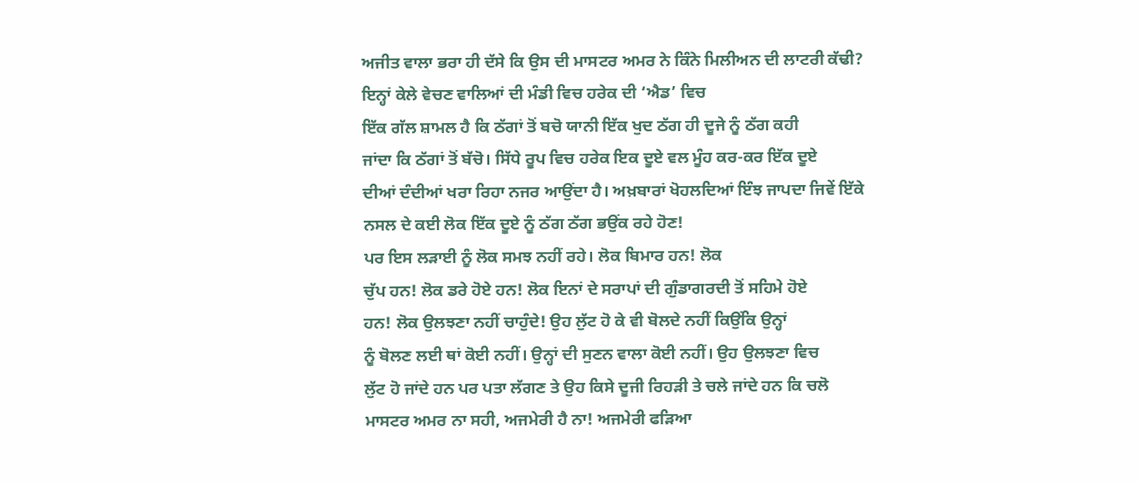ਅਜੀਤ ਵਾਲਾ ਭਰਾ ਹੀ ਦੱਸੇ ਕਿ ਉਸ ਦੀ ਮਾਸਟਰ ਅਮਰ ਨੇ ਕਿੰਨੇ ਮਿਲੀਅਨ ਦੀ ਲਾਟਰੀ ਕੱਢੀ?
ਇਨ੍ਹਾਂ ਕੇਲੇ ਵੇਚਣ ਵਾਲਿਆਂ ਦੀ ਮੰਡੀ ਵਿਚ ਹਰੇਕ ਦੀ ‘ਐਡ’ ਵਿਚ
ਇੱਕ ਗੱਲ ਸ਼ਾਮਲ ਹੈ ਕਿ ਠੱਗਾਂ ਤੋਂ ਬਚੋ ਯਾਨੀ ਇੱਕ ਖੁਦ ਠੱਗ ਹੀ ਦੂਜੇ ਨੂੰ ਠੱਗ ਕਹੀ
ਜਾਂਦਾ ਕਿ ਠੱਗਾਂ ਤੋਂ ਬੱਚੋ। ਸਿੱਧੇ ਰੂਪ ਵਿਚ ਹਰੇਕ ਇਕ ਦੂਏ ਵਲ ਮੂੰਹ ਕਰ-ਕਰ ਇੱਕ ਦੂਏ
ਦੀਆਂ ਦੰਦੀਆਂ ਖਰਾ ਰਿਹਾ ਨਜਰ ਆਉਂਦਾ ਹੈ। ਅਖ਼ਬਾਰਾਂ ਖੋਹਲਦਿਆਂ ਇੰਝ ਜਾਪਦਾ ਜਿਵੇਂ ਇੱਕੇ
ਨਸਲ ਦੇ ਕਈ ਲੋਕ ਇੱਕ ਦੂਏ ਨੂੰ ਠੱਗ ਠੱਗ ਭਉਂਕ ਰਹੇ ਹੋਣ!
ਪਰ ਇਸ ਲੜਾਈ ਨੂੰ ਲੋਕ ਸਮਝ ਨਹੀਂ ਰਹੇ। ਲੋਕ ਬਿਮਾਰ ਹਨ! ਲੋਕ
ਚੁੱਪ ਹਨ! ਲੋਕ ਡਰੇ ਹੋਏ ਹਨ! ਲੋਕ ਇਨਾਂ ਦੇ ਸਰਾਪਾਂ ਦੀ ਗੁੰਡਾਗਰਦੀ ਤੋਂ ਸਹਿਮੇ ਹੋਏ
ਹਨ! ਲੋਕ ਉਲਝਣਾ ਨਹੀਂ ਚਾਹੁੰਦੇ! ਉਹ ਲੁੱਟ ਹੋ ਕੇ ਵੀ ਬੋਲਦੇ ਨਹੀਂ ਕਿਉਂਕਿ ਉਨ੍ਹਾਂ
ਨੂੰ ਬੋਲਣ ਲਈ ਥਾਂ ਕੋਈ ਨਹੀਂ। ਉਨ੍ਹਾਂ ਦੀ ਸੁਣਨ ਵਾਲਾ ਕੋਈ ਨਹੀਂ। ਉਹ ਉਲਝਣਾ ਵਿਚ
ਲੁੱਟ ਹੋ ਜਾਂਦੇ ਹਨ ਪਰ ਪਤਾ ਲੱਗਣ ਤੇ ਉਹ ਕਿਸੇ ਦੂਜੀ ਰਿਹੜੀ ਤੇ ਚਲੇ ਜਾਂਦੇ ਹਨ ਕਿ ਚਲੋ
ਮਾਸਟਰ ਅਮਰ ਨਾ ਸਹੀ, ਅਜਮੇਰੀ ਹੈ ਨਾ! ਅਜਮੇਰੀ ਫੜਿਆ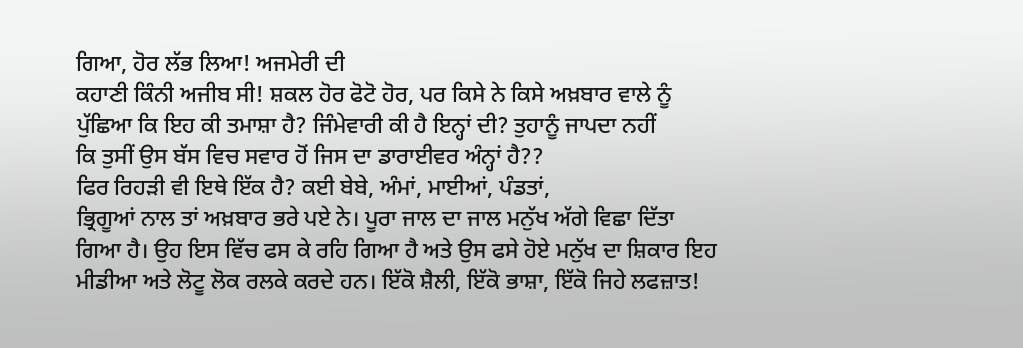ਗਿਆ, ਹੋਰ ਲੱਭ ਲਿਆ! ਅਜਮੇਰੀ ਦੀ
ਕਹਾਣੀ ਕਿੰਨੀ ਅਜੀਬ ਸੀ! ਸ਼ਕਲ ਹੋਰ ਫੋਟੋ ਹੋਰ, ਪਰ ਕਿਸੇ ਨੇ ਕਿਸੇ ਅਖ਼ਬਾਰ ਵਾਲੇ ਨੂੰ
ਪੁੱਛਿਆ ਕਿ ਇਹ ਕੀ ਤਮਾਸ਼ਾ ਹੈ? ਜਿੰਮੇਵਾਰੀ ਕੀ ਹੈ ਇਨ੍ਹਾਂ ਦੀ? ਤੁਹਾਨੂੰ ਜਾਪਦਾ ਨਹੀਂ
ਕਿ ਤੁਸੀਂ ਉਸ ਬੱਸ ਵਿਚ ਸਵਾਰ ਹੋਂ ਜਿਸ ਦਾ ਡਾਰਾਈਵਰ ਅੰਨ੍ਹਾਂ ਹੈ??
ਫਿਰ ਰਿਹੜੀ ਵੀ ਇਥੇ ਇੱਕ ਹੈ? ਕਈ ਬੇਬੇ, ਅੰਮਾਂ, ਮਾਈਆਂ, ਪੰਡਤਾਂ,
ਭ੍ਰਿਗੂਆਂ ਨਾਲ ਤਾਂ ਅਖ਼ਬਾਰ ਭਰੇ ਪਏ ਨੇ। ਪੂਰਾ ਜਾਲ ਦਾ ਜਾਲ ਮਨੁੱਖ ਅੱਗੇ ਵਿਛਾ ਦਿੱਤਾ
ਗਿਆ ਹੈ। ਉਹ ਇਸ ਵਿੱਚ ਫਸ ਕੇ ਰਹਿ ਗਿਆ ਹੈ ਅਤੇ ਉਸ ਫਸੇ ਹੋਏ ਮਨੁੱਖ ਦਾ ਸ਼ਿਕਾਰ ਇਹ
ਮੀਡੀਆ ਅਤੇ ਲੋਟੂ ਲੋਕ ਰਲਕੇ ਕਰਦੇ ਹਨ। ਇੱਕੋ ਸ਼ੈਲੀ, ਇੱਕੋ ਭਾਸ਼ਾ, ਇੱਕੋ ਜਿਹੇ ਲਫਜ਼ਾਤ!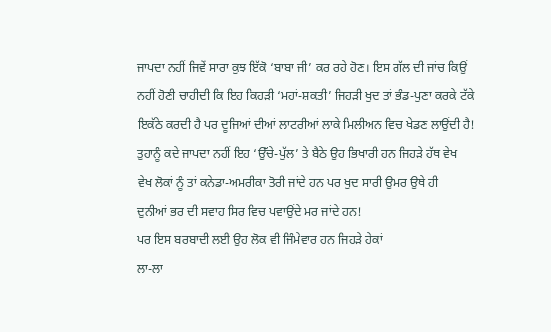ਜਾਪਦਾ ਨਹੀਂ ਜਿਵੇਂ ਸਾਰਾ ਕੁਝ ਇੱਕੋ ‘ਬਾਬਾ ਜੀ’ ਕਰ ਰਹੇ ਹੋਣ। ਇਸ ਗੱਲ ਦੀ ਜਾਂਚ ਕਿਉਂ
ਨਹੀਂ ਹੋਣੀ ਚਾਹੀਦੀ ਕਿ ਇਹ ਕਿਹੜੀ ‘ਮਹਾਂ-ਸ਼ਕਤੀ’ ਜਿਹੜੀ ਖੁਦ ਤਾਂ ਭੰਡ-ਪੁਣਾ ਕਰਕੇ ਟੱਕੇ
ਇਕੱਠੇ ਕਰਦੀ ਹੈ ਪਰ ਦੂਜਿਆਂ ਦੀਆਂ ਲਾਟਰੀਆਂ ਲਾਕੇ ਮਿਲੀਅਨ ਵਿਚ ਖੇਡਣ ਲਾਉਂਦੀ ਹੈ!
ਤੁਹਾਨੂੰ ਕਦੇ ਜਾਪਦਾ ਨਹੀਂ ਇਹ ‘ਉੱਚੇ-ਪੁੱਲ’ ਤੇ ਬੈਠੇ ਉਹ ਭਿਖਾਰੀ ਹਨ ਜਿਹੜੇ ਹੱਥ ਵੇਖ
ਵੇਖ ਲੋਕਾਂ ਨੂੰ ਤਾਂ ਕਨੇਡਾ-ਅਮਰੀਕਾ ਤੋਰੀ ਜਾਂਦੇ ਹਨ ਪਰ ਖੁਦ ਸਾਰੀ ਉਮਰ ਉਥੇ ਹੀ
ਦੁਨੀਆਂ ਭਰ ਦੀ ਸਵਾਹ ਸਿਰ ਵਿਚ ਪਵਾਉਂਦੇ ਮਰ ਜਾਂਦੇ ਹਨ!
ਪਰ ਇਸ ਬਰਬਾਦੀ ਲਈ ਉਹ ਲੋਕ ਵੀ ਜਿੰਮੇਵਾਰ ਹਨ ਜਿਹੜੇ ਹੇਕਾਂ
ਲਾ-ਲਾ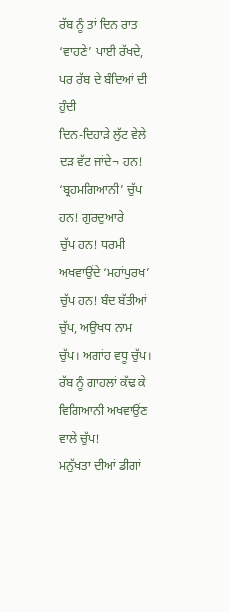ਰੱਬ ਨੂੰ ਤਾਂ ਦਿਨ ਰਾਤ ‘ਵਾਹਣੇ’ ਪਾਈ ਰੱਖਦੇ, ਪਰ ਰੱਬ ਦੇ ਬੰਦਿਆਂ ਦੀ ਹੁੰਦੀ
ਦਿਨ-ਦਿਹਾੜੇ ਲੁੱਟ ਵੇਲੇ ਦੜ ਵੱਟ ਜਾਂਦੇ¬ ਹਨ! ‘ਬ੍ਰਹਮਗਿਆਨੀ’ ਚੁੱਪ ਹਨ! ਗੁਰਦੁਆਰੇ
ਚੁੱਪ ਹਨ! ਧਰਮੀ ਅਖਵਾਉਂਦੇ ‘ਮਹਾਂਪੁਰਖ’ ਚੁੱਪ ਹਨ! ਬੰਦ ਬੱਤੀਆਂ ਚੁੱਪ, ਅਉਖਧ ਨਾਮ
ਚੁੱਪ। ਅਗਾਂਹ ਵਧੂ ਚੁੱਪ। ਰੱਬ ਨੂੰ ਗਾਹਲਾਂ ਕੱਢ ਕੇ ਵਿਗਿਆਨੀ ਅਖਵਾਉਂਣ ਵਾਲੇ ਚੁੱਪ!
ਮਨੁੱਖਤਾ ਦੀਆਂ ਡੀਗਾਂ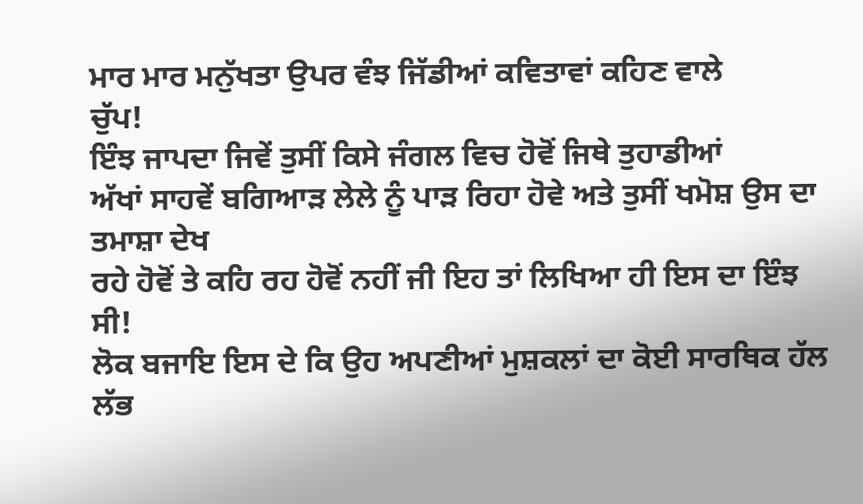ਮਾਰ ਮਾਰ ਮਨੁੱਖਤਾ ਉਪਰ ਵੰਝ ਜਿੱਡੀਆਂ ਕਵਿਤਾਵਾਂ ਕਹਿਣ ਵਾਲੇ
ਚੁੱਪ!
ਇੰਝ ਜਾਪਦਾ ਜਿਵੇਂ ਤੁਸੀਂ ਕਿਸੇ ਜੰਗਲ ਵਿਚ ਹੋਵੋਂ ਜਿਥੇ ਤੁਹਾਡੀਆਂ
ਅੱਖਾਂ ਸਾਹਵੇਂ ਬਗਿਆੜ ਲੇਲੇ ਨੂੰ ਪਾੜ ਰਿਹਾ ਹੋਵੇ ਅਤੇ ਤੁਸੀਂ ਖਮੋਸ਼ ਉਸ ਦਾ ਤਮਾਸ਼ਾ ਦੇਖ
ਰਹੇ ਹੋਵੋਂ ਤੇ ਕਹਿ ਰਹ ਹੋਵੋਂ ਨਹੀਂ ਜੀ ਇਹ ਤਾਂ ਲਿਖਿਆ ਹੀ ਇਸ ਦਾ ਇੰਝ ਸੀ!
ਲੋਕ ਬਜਾਇ ਇਸ ਦੇ ਕਿ ਉਹ ਅਪਣੀਆਂ ਮੁਸ਼ਕਲਾਂ ਦਾ ਕੋਈ ਸਾਰਥਿਕ ਹੱਲ
ਲੱਭ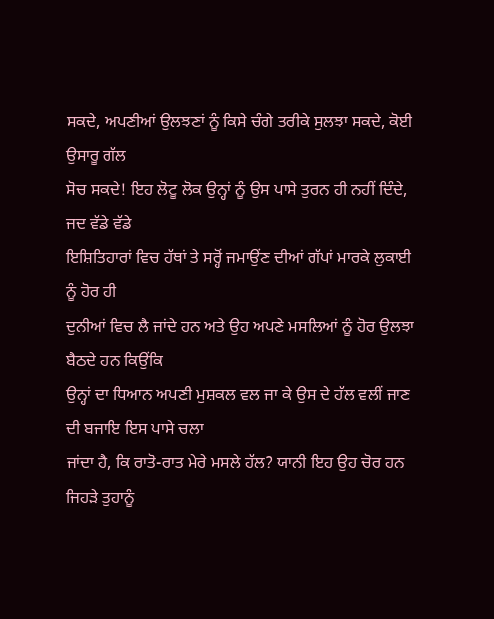ਸਕਦੇ, ਅਪਣੀਆਂ ਉਲਝਣਾਂ ਨੂੰ ਕਿਸੇ ਚੰਗੇ ਤਰੀਕੇ ਸੁਲਝਾ ਸਕਦੇ, ਕੋਈ ਉਸਾਰੂ ਗੱਲ
ਸੋਚ ਸਕਦੇ! ਇਹ ਲੋਟੂ ਲੋਕ ਉਨ੍ਹਾਂ ਨੂੰ ਉਸ ਪਾਸੇ ਤੁਰਨ ਹੀ ਨਹੀਂ ਦਿੰਦੇ, ਜਦ ਵੱਡੇ ਵੱਡੇ
ਇਸ਼ਿਤਿਹਾਰਾਂ ਵਿਚ ਹੱਥਾਂ ਤੇ ਸਰ੍ਹੋਂ ਜਮਾਉਂਣ ਦੀਆਂ ਗੱਪਾਂ ਮਾਰਕੇ ਲੁਕਾਈ ਨੂੰ ਹੋਰ ਹੀ
ਦੁਨੀਆਂ ਵਿਚ ਲੈ ਜਾਂਦੇ ਹਨ ਅਤੇ ਉਹ ਅਪਣੇ ਮਸਲਿਆਂ ਨੂੰ ਹੋਰ ਉਲਝਾ ਬੈਠਦੇ ਹਨ ਕਿਉਂਕਿ
ਉਨ੍ਹਾਂ ਦਾ ਧਿਆਨ ਅਪਣੀ ਮੁਸ਼ਕਲ ਵਲ ਜਾ ਕੇ ਉਸ ਦੇ ਹੱਲ ਵਲੀਂ ਜਾਣ ਦੀ ਬਜਾਇ ਇਸ ਪਾਸੇ ਚਲਾ
ਜਾਂਦਾ ਹੈ, ਕਿ ਰਾਤੋ-ਰਾਤ ਮੇਰੇ ਮਸਲੇ ਹੱਲ? ਯਾਨੀ ਇਹ ਉਹ ਚੋਰ ਹਨ ਜਿਹੜੇ ਤੁਹਾਨੂੰ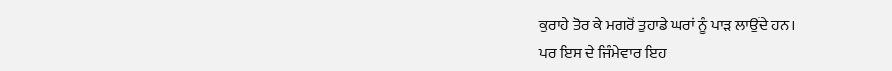ਕੁਰਾਹੇ ਤੋਰ ਕੇ ਮਗਰੋਂ ਤੁਹਾਡੇ ਘਰਾਂ ਨੂੰ ਪਾੜ ਲਾਉਂਦੇ ਹਨ।
ਪਰ ਇਸ ਦੇ ਜਿੰਮੇਵਾਰ ਇਹ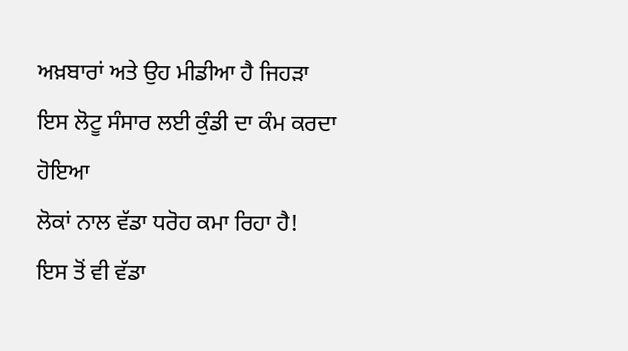ਅਖ਼ਬਾਰਾਂ ਅਤੇ ਉਹ ਮੀਡੀਆ ਹੈ ਜਿਹੜਾ ਇਸ ਲੋਟੂ ਸੰਸਾਰ ਲਈ ਕੁੰਡੀ ਦਾ ਕੰਮ ਕਰਦਾ ਹੋਇਆ
ਲੋਕਾਂ ਨਾਲ ਵੱਡਾ ਧਰੋਹ ਕਮਾ ਰਿਹਾ ਹੈ!
ਇਸ ਤੋਂ ਵੀ ਵੱਡਾ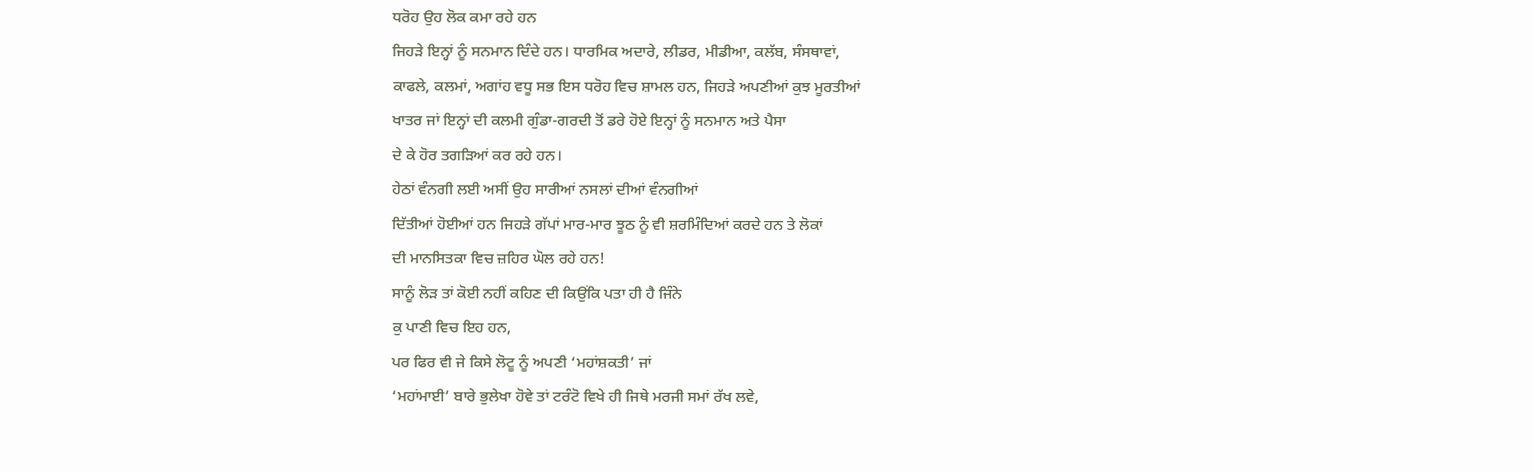ਧਰੋਹ ਉਹ ਲੋਕ ਕਮਾ ਰਹੇ ਹਨ
ਜਿਹੜੇ ਇਨ੍ਹਾਂ ਨੂੰ ਸਨਮਾਨ ਦਿੰਦੇ ਹਨ। ਧਾਰਮਿਕ ਅਦਾਰੇ, ਲੀਡਰ, ਮੀਡੀਆ, ਕਲੱਬ, ਸੰਸਥਾਵਾਂ,
ਕਾਫਲੇ, ਕਲਮਾਂ, ਅਗਾਂਹ ਵਧੂ ਸਭ ਇਸ ਧਰੋਹ ਵਿਚ ਸ਼ਾਮਲ ਹਨ, ਜਿਹੜੇ ਅਪਣੀਆਂ ਕੁਝ ਮੂਰਤੀਆਂ
ਖਾਤਰ ਜਾਂ ਇਨ੍ਹਾਂ ਦੀ ਕਲਮੀ ਗੁੰਡਾ-ਗਰਦੀ ਤੋਂ ਡਰੇ ਹੋਏ ਇਨ੍ਹਾਂ ਨੂੰ ਸਨਮਾਨ ਅਤੇ ਪੈਸਾ
ਦੇ ਕੇ ਹੋਰ ਤਗੜਿਆਂ ਕਰ ਰਹੇ ਹਨ।
ਹੇਠਾਂ ਵੰਨਗੀ ਲਈ ਅਸੀਂ ਉਹ ਸਾਰੀਆਂ ਨਸਲਾਂ ਦੀਆਂ ਵੰਨਗੀਆਂ
ਦਿੱਤੀਆਂ ਹੋਈਆਂ ਹਨ ਜਿਹੜੇ ਗੱਪਾਂ ਮਾਰ-ਮਾਰ ਝੂਠ ਨੂੰ ਵੀ ਸ਼ਰਮਿੰਦਿਆਂ ਕਰਦੇ ਹਨ ਤੇ ਲੋਕਾਂ
ਦੀ ਮਾਨਸਿਤਕਾ ਵਿਚ ਜ਼ਹਿਰ ਘੋਲ ਰਹੇ ਹਨ!
ਸਾਨੂੰ ਲੋੜ ਤਾਂ ਕੋਈ ਨਹੀਂ ਕਹਿਣ ਦੀ ਕਿਉਂਕਿ ਪਤਾ ਹੀ ਹੈ ਜਿੰਨੇ
ਕੁ ਪਾਣੀ ਵਿਚ ਇਹ ਹਨ,
ਪਰ ਫਿਰ ਵੀ ਜੇ ਕਿਸੇ ਲੋਟੂ ਨੂੰ ਅਪਣੀ ‘ਮਹਾਂਸ਼ਕਤੀ’ ਜਾਂ
‘ਮਹਾਂਮਾਈ’ ਬਾਰੇ ਭੁਲੇਖਾ ਹੋਵੇ ਤਾਂ ਟਰੰਟੋ ਵਿਖੇ ਹੀ ਜਿਥੇ ਮਰਜੀ ਸਮਾਂ ਰੱਖ ਲਵੇ,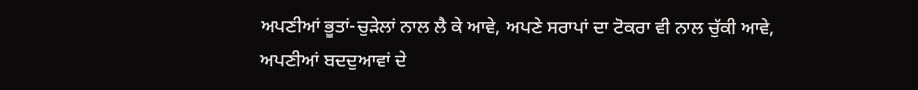ਅਪਣੀਆਂ ਭੂਤਾਂ-ਚੁੜੇਲਾਂ ਨਾਲ ਲੈ ਕੇ ਆਵੇ, ਅਪਣੇ ਸਰਾਪਾਂ ਦਾ ਟੋਕਰਾ ਵੀ ਨਾਲ ਚੁੱਕੀ ਆਵੇ,
ਅਪਣੀਆਂ ਬਦਦੁਆਵਾਂ ਦੇ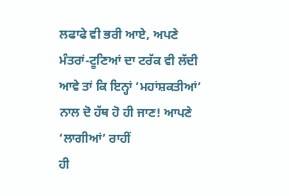ਲਫਾਫੇ ਵੀ ਭਰੀ ਆਏ, ਅਪਣੇ ਮੰਤਰਾਂ-ਟੂਣਿਆਂ ਦਾ ਟਰੱਕ ਵੀ ਲੱਦੀ
ਆਵੇ ਤਾਂ ਕਿ ਇਨ੍ਹਾਂ ‘ਮਹਾਂਸ਼ਕਤੀਆਂ’ ਨਾਲ ਦੋ ਹੱਥ ਹੋ ਹੀ ਜਾਣ! ਆਪਣੇ ‘ਲਾਗੀਆਂ’ ਰਾਹੀਂ
ਹੀ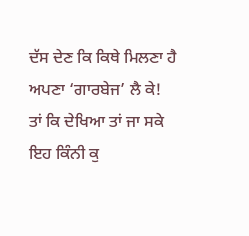ਦੱਸ ਦੇਣ ਕਿ ਕਿਥੇ ਮਿਲਣਾ ਹੈ ਅਪਣਾ ‘ਗਾਰਬੇਜ’ ਲੈ ਕੇ! ਤਾਂ ਕਿ ਦੇਖਿਆ ਤਾਂ ਜਾ ਸਕੇ
ਇਹ ਕਿੰਨੀ ਕੁ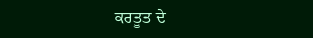ਕਰਤੂਤ ਦੇ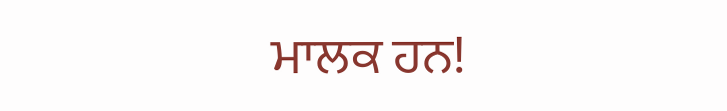ਮਾਲਕ ਹਨ!